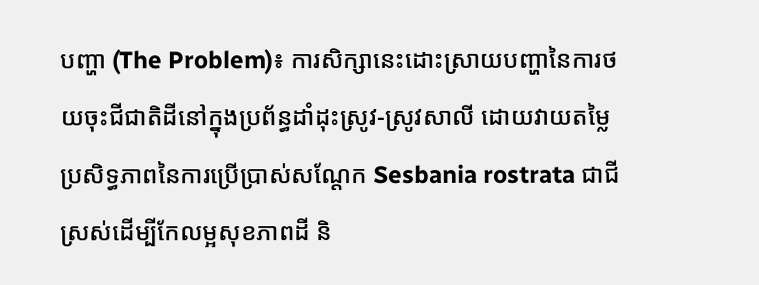បញ្ហា (The Problem)៖ ការសិក្សានេះដោះស្រាយបញ្ហានៃការថយចុះជីជាតិដីនៅក្នុងប្រព័ន្ធដាំដុះស្រូវ-ស្រូវសាលី ដោយវាយតម្លៃប្រសិទ្ធភាពនៃការប្រើប្រាស់សណ្តែក Sesbania rostrata ជាជីស្រស់ដើម្បីកែលម្អសុខភាពដី និ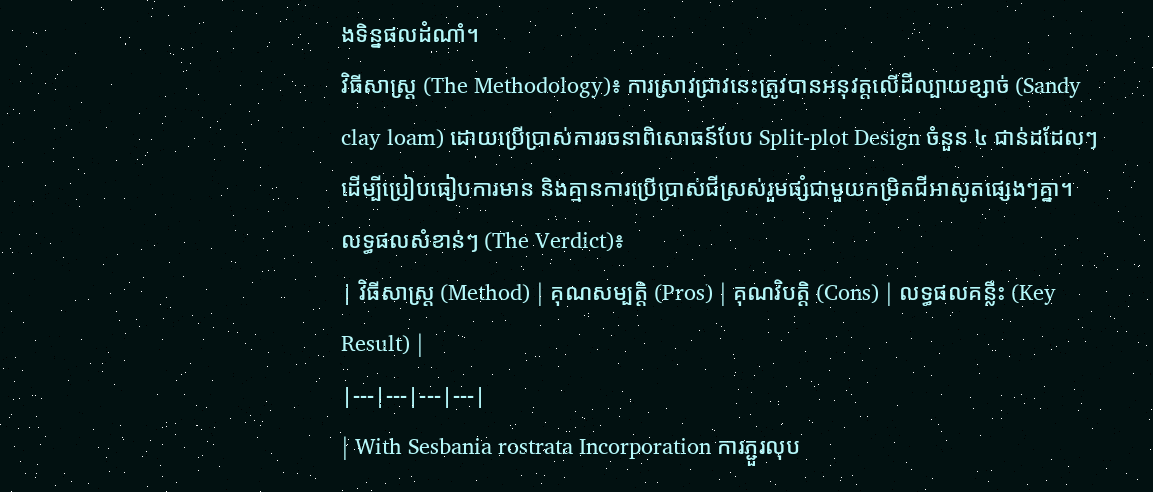ងទិន្នផលដំណាំ។
វិធីសាស្ត្រ (The Methodology)៖ ការស្រាវជ្រាវនេះត្រូវបានអនុវត្តលើដីល្បាយខ្សាច់ (Sandy clay loam) ដោយប្រើប្រាស់ការរចនាពិសោធន៍បែប Split-plot Design ចំនួន ៤ ជាន់ដដែលៗ ដើម្បីប្រៀបធៀបការមាន និងគ្មានការប្រើប្រាស់ជីស្រស់រួមផ្សំជាមួយកម្រិតជីអាសូតផ្សេងៗគ្នា។
លទ្ធផលសំខាន់ៗ (The Verdict)៖
| វិធីសាស្ត្រ (Method) | គុណសម្បត្តិ (Pros) | គុណវិបត្តិ (Cons) | លទ្ធផលគន្លឹះ (Key Result) |
|---|---|---|---|
| With Sesbania rostrata Incorporation ការភ្ជួរលុប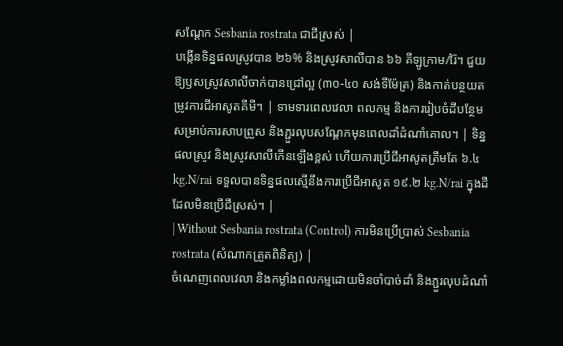សណ្តែក Sesbania rostrata ជាជីស្រស់ |
បង្កើនទិន្នផលស្រូវបាន ២៦% និងស្រូវសាលីបាន ៦៦ គីឡូក្រាម/រ៉ៃ។ ជួយឱ្យឫសស្រូវសាលីចាក់បានជ្រៅល្អ (៣០-៤០ សង់ទីម៉ែត្រ) និងកាត់បន្ថយតម្រូវការជីអាសូតគីមី។ | ទាមទារពេលវេលា ពលកម្ម និងការរៀបចំដីបន្ថែមសម្រាប់ការសាបព្រួស និងភ្ជួរលុបសណ្តែកមុនពេលដាំដំណាំគោល។ | ទិន្នផលស្រូវ និងស្រូវសាលីកើនឡើងខ្ពស់ ហើយការប្រើជីអាសូតត្រឹមតែ ៦.៤ kg.N/rai ទទួលបានទិន្នផលស្មើនឹងការប្រើជីអាសូត ១៩.២ kg.N/rai ក្នុងដីដែលមិនប្រើជីស្រស់។ |
| Without Sesbania rostrata (Control) ការមិនប្រើប្រាស់ Sesbania rostrata (សំណាកត្រួតពិនិត្យ) |
ចំណេញពេលវេលា និងកម្លាំងពលកម្មដោយមិនចាំបាច់ដាំ និងភ្ជួរលុបដំណាំ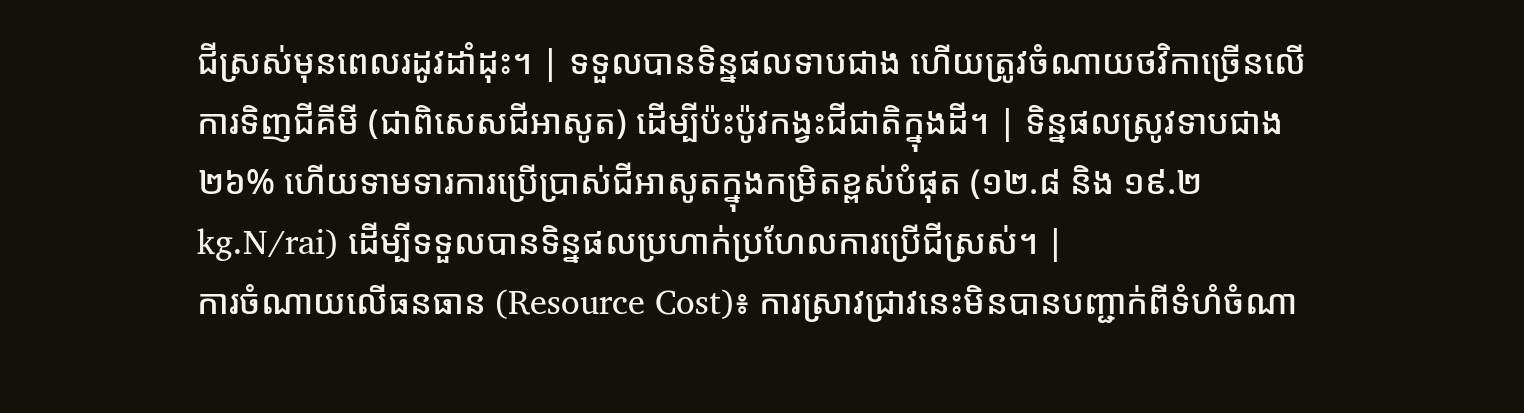ជីស្រស់មុនពេលរដូវដាំដុះ។ | ទទួលបានទិន្នផលទាបជាង ហើយត្រូវចំណាយថវិកាច្រើនលើការទិញជីគីមី (ជាពិសេសជីអាសូត) ដើម្បីប៉ះប៉ូវកង្វះជីជាតិក្នុងដី។ | ទិន្នផលស្រូវទាបជាង ២៦% ហើយទាមទារការប្រើប្រាស់ជីអាសូតក្នុងកម្រិតខ្ពស់បំផុត (១២.៨ និង ១៩.២ kg.N/rai) ដើម្បីទទួលបានទិន្នផលប្រហាក់ប្រហែលការប្រើជីស្រស់។ |
ការចំណាយលើធនធាន (Resource Cost)៖ ការស្រាវជ្រាវនេះមិនបានបញ្ជាក់ពីទំហំចំណា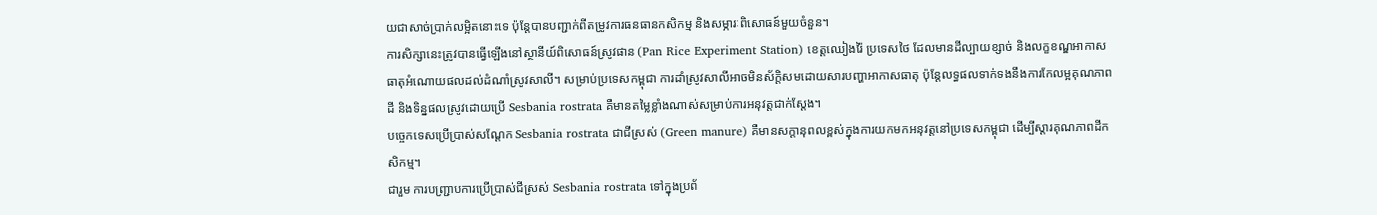យជាសាច់ប្រាក់លម្អិតនោះទេ ប៉ុន្តែបានបញ្ជាក់ពីតម្រូវការធនធានកសិកម្ម និងសម្ភារៈពិសោធន៍មួយចំនួន។
ការសិក្សានេះត្រូវបានធ្វើឡើងនៅស្ថានីយ៍ពិសោធន៍ស្រូវផាន (Pan Rice Experiment Station) ខេត្តឈៀងរ៉ៃ ប្រទេសថៃ ដែលមានដីល្បាយខ្សាច់ និងលក្ខខណ្ឌអាកាសធាតុអំណោយផលដល់ដំណាំស្រូវសាលី។ សម្រាប់ប្រទេសកម្ពុជា ការដាំស្រូវសាលីអាចមិនស័ក្តិសមដោយសារបញ្ហាអាកាសធាតុ ប៉ុន្តែលទ្ធផលទាក់ទងនឹងការកែលម្អគុណភាពដី និងទិន្នផលស្រូវដោយប្រើ Sesbania rostrata គឺមានតម្លៃខ្លាំងណាស់សម្រាប់ការអនុវត្តជាក់ស្តែង។
បច្ចេកទេសប្រើប្រាស់សណ្តែក Sesbania rostrata ជាជីស្រស់ (Green manure) គឺមានសក្តានុពលខ្ពស់ក្នុងការយកមកអនុវត្តនៅប្រទេសកម្ពុជា ដើម្បីស្តារគុណភាពដីកសិកម្ម។
ជារួម ការបញ្ជ្រាបការប្រើប្រាស់ជីស្រស់ Sesbania rostrata ទៅក្នុងប្រព័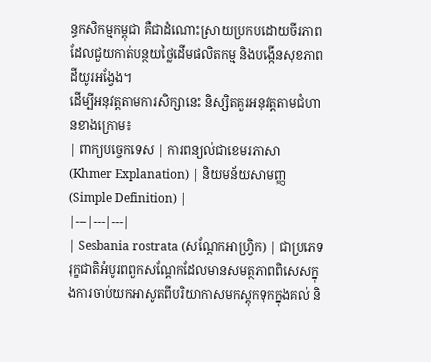ន្ធកសិកម្មកម្ពុជា គឺជាដំណោះស្រាយប្រកបដោយចីរភាពដែលជួយកាត់បន្ថយថ្លៃដើមផលិតកម្ម និងបង្កើនសុខភាពដីយូរអង្វែង។
ដើម្បីអនុវត្តតាមការសិក្សានេះ និស្សិតគួរអនុវត្តតាមជំហានខាងក្រោម៖
| ពាក្យបច្ចេកទេស | ការពន្យល់ជាខេមរភាសា (Khmer Explanation) | និយមន័យសាមញ្ញ (Simple Definition) |
|---|---|---|
| Sesbania rostrata (សណ្តែកអាហ្វ្រិក) | ជាប្រភេទរុក្ខជាតិអំបូរពពួកសណ្តែកដែលមានសមត្ថភាពពិសេសក្នុងការចាប់យកអាសូតពីបរិយាកាសមកស្តុកទុកក្នុងគល់ និ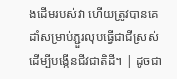ងដើមរបស់វា ហើយត្រូវបានគេដាំសម្រាប់ភ្ជួរលុបធ្វើជាជីស្រស់ដើម្បីបង្កើនជីវជាតិដី។ | ដូចជា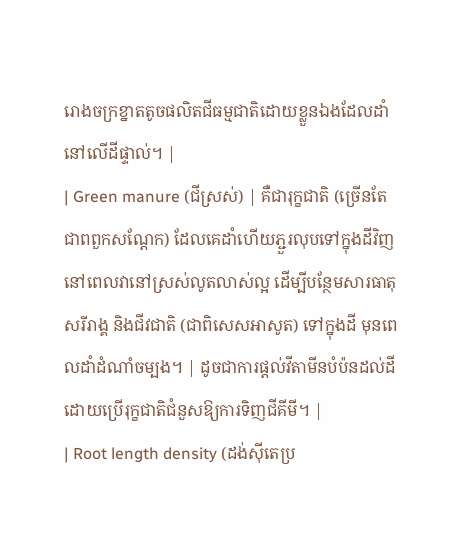រោងចក្រខ្នាតតូចផលិតជីធម្មជាតិដោយខ្លួនឯងដែលដាំនៅលើដីផ្ទាល់។ |
| Green manure (ជីស្រស់) | គឺជារុក្ខជាតិ (ច្រើនតែជាពពួកសណ្តែក) ដែលគេដាំហើយភ្ជួរលុបទៅក្នុងដីវិញនៅពេលវានៅស្រស់លូតលាស់ល្អ ដើម្បីបន្ថែមសារធាតុសរីរាង្គ និងជីវជាតិ (ជាពិសេសអាសូត) ទៅក្នុងដី មុនពេលដាំដំណាំចម្បង។ | ដូចជាការផ្តល់វីតាមីនបំប៉នដល់ដី ដោយប្រើរុក្ខជាតិជំនួសឱ្យការទិញជីគីមី។ |
| Root length density (ដង់ស៊ីតេប្រ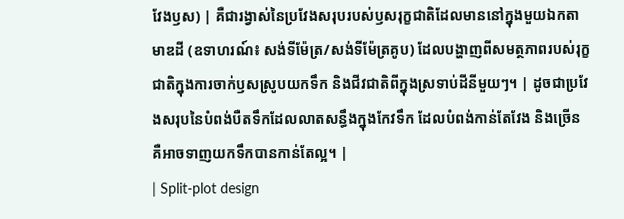វែងឫស) | គឺជារង្វាស់នៃប្រវែងសរុបរបស់ឫសរុក្ខជាតិដែលមាននៅក្នុងមួយឯកតាមាឌដី (ឧទាហរណ៍៖ សង់ទីម៉ែត្រ/សង់ទីម៉ែត្រគូប) ដែលបង្ហាញពីសមត្ថភាពរបស់រុក្ខជាតិក្នុងការចាក់ឫសស្រូបយកទឹក និងជីវជាតិពីក្នុងស្រទាប់ដីនីមួយៗ។ | ដូចជាប្រវែងសរុបនៃបំពង់បឺតទឹកដែលលាតសន្ធឹងក្នុងកែវទឹក ដែលបំពង់កាន់តែវែង និងច្រើន គឺអាចទាញយកទឹកបានកាន់តែល្អ។ |
| Split-plot design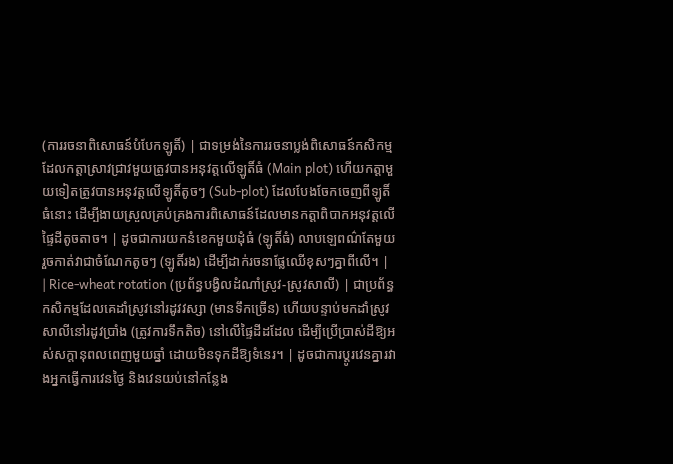(ការរចនាពិសោធន៍បំបែកឡូតិ៍) | ជាទម្រង់នៃការរចនាប្លង់ពិសោធន៍កសិកម្ម ដែលកត្តាស្រាវជ្រាវមួយត្រូវបានអនុវត្តលើឡូតិ៍ធំ (Main plot) ហើយកត្តាមួយទៀតត្រូវបានអនុវត្តលើឡូតិ៍តូចៗ (Sub-plot) ដែលបែងចែកចេញពីឡូតិ៍ធំនោះ ដើម្បីងាយស្រួលគ្រប់គ្រងការពិសោធន៍ដែលមានកត្តាពិបាកអនុវត្តលើផ្ទៃដីតូចតាច។ | ដូចជាការយកនំខេកមួយដុំធំ (ឡូតិ៍ធំ) លាបឡេពណ៌តែមួយ រួចកាត់វាជាចំណែកតូចៗ (ឡូតិ៍រង) ដើម្បីដាក់រចនាផ្លែឈើខុសៗគ្នាពីលើ។ |
| Rice-wheat rotation (ប្រព័ន្ធបង្វិលដំណាំស្រូវ-ស្រូវសាលី) | ជាប្រព័ន្ធកសិកម្មដែលគេដាំស្រូវនៅរដូវវស្សា (មានទឹកច្រើន) ហើយបន្ទាប់មកដាំស្រូវសាលីនៅរដូវប្រាំង (ត្រូវការទឹកតិច) នៅលើផ្ទៃដីដដែល ដើម្បីប្រើប្រាស់ដីឱ្យអស់សក្តានុពលពេញមួយឆ្នាំ ដោយមិនទុកដីឱ្យទំនេរ។ | ដូចជាការប្តូរវេនគ្នារវាងអ្នកធ្វើការវេនថ្ងៃ និងវេនយប់នៅកន្លែង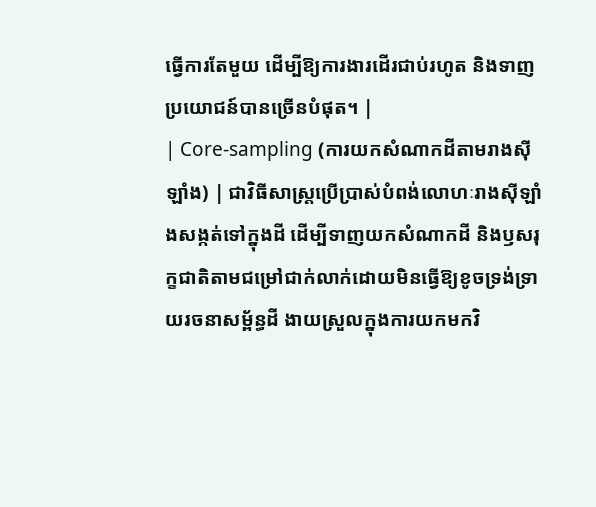ធ្វើការតែមួយ ដើម្បីឱ្យការងារដើរជាប់រហូត និងទាញប្រយោជន៍បានច្រើនបំផុត។ |
| Core-sampling (ការយកសំណាកដីតាមរាងស៊ីឡាំង) | ជាវិធីសាស្ត្រប្រើប្រាស់បំពង់លោហៈរាងស៊ីឡាំងសង្កត់ទៅក្នុងដី ដើម្បីទាញយកសំណាកដី និងឫសរុក្ខជាតិតាមជម្រៅជាក់លាក់ដោយមិនធ្វើឱ្យខូចទ្រង់ទ្រាយរចនាសម្ព័ន្ធដី ងាយស្រួលក្នុងការយកមកវិ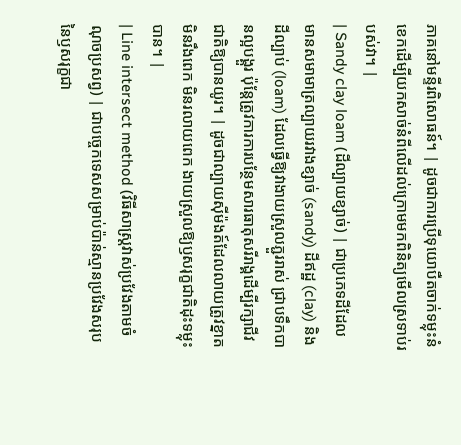ភាគនៅមន្ទីរពិសោធន៍។ | ដូចជាការប្រើទុយោបឺតចាក់ទម្លុះនំខេកដើម្បីយកសាច់នំពីលើដល់ក្រោមមកពិនិត្យមើលស្រទាប់របស់វា។ |
| Sandy clay loam (ដីល្បាយខ្សាច់) | ជាប្រភេទដីដែលមានសមាមាត្រល្បាយរវាងខ្សាច់ (sandy) ដីឥដ្ឋ (clay) និងដីល្បាប់ (loam) ដែលធ្វើឱ្យវាងាយស្រួលភ្ជួររាស់ ជ្រាបទឹកបានល្អបង្គួរ ប៉ុន្តែត្រូវការការបន្ថែមសារធាតុសរីរាង្គដើម្បីរក្សាជីវជាតិឱ្យបានយូរ។ | ដូចជាល្បាយស៊ីម៉ងត៍ដែលលាយត្រូវខ្នាត មិនរឹងពេក មិនរលាយពេក ងាយស្រួលឱ្យឫសរុក្ខជាតិដុះទម្លុះបាន។ |
| Line intersect method (វិធីសាស្ត្រវាស់ប្រវែងតាមចំណុចប្រសព្វ) | ជាបច្ចេកទេសសម្រាប់ប៉ាន់ស្មានប្រវែងសរុបនៃឫសរុក្ខជា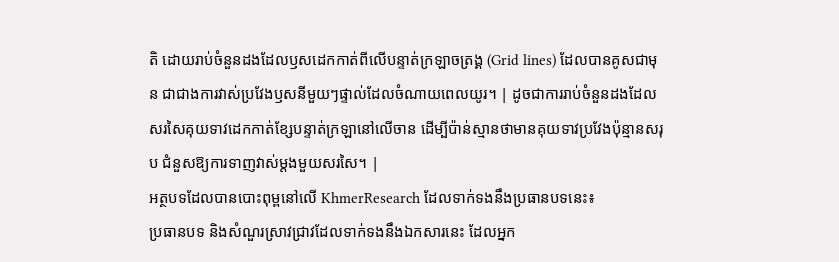តិ ដោយរាប់ចំនួនដងដែលឫសដេកកាត់ពីលើបន្ទាត់ក្រឡាចត្រង្គ (Grid lines) ដែលបានគូសជាមុន ជាជាងការវាស់ប្រវែងឫសនីមួយៗផ្ទាល់ដែលចំណាយពេលយូរ។ | ដូចជាការរាប់ចំនួនដងដែលសរសៃគុយទាវដេកកាត់ខ្សែបន្ទាត់ក្រឡានៅលើចាន ដើម្បីប៉ាន់ស្មានថាមានគុយទាវប្រវែងប៉ុន្មានសរុប ជំនួសឱ្យការទាញវាស់ម្តងមួយសរសៃ។ |
អត្ថបទដែលបានបោះពុម្ពនៅលើ KhmerResearch ដែលទាក់ទងនឹងប្រធានបទនេះ៖
ប្រធានបទ និងសំណួរស្រាវជ្រាវដែលទាក់ទងនឹងឯកសារនេះ ដែលអ្នក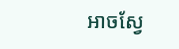អាចស្វែ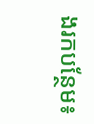ងរកបន្ថែម៖